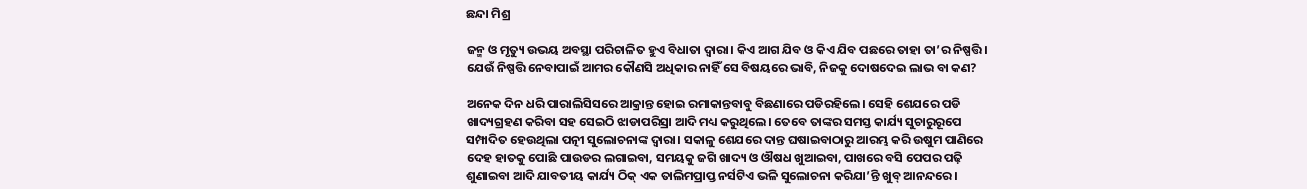ଛନ୍ଦା ମିଶ୍ର

ଜନ୍ମ ଓ ମୃତ୍ୟୁ ଉଭୟ ଅବସ୍ଥା ପରିଚାଳିତ ହୁଏ ବିଧାତା ଦ୍ୱାରା। କିଏ ଆଗ ଯିବ ଓ କିଏ ଯିବ ପଛରେ ତାହା ତା’ର ନିଷ୍ପତ୍ତି। ଯେଉଁ ନିଷ୍ପତ୍ତି ନେବାପାଇଁ ଆମର କୌଣସି ଅଧିକାର ନାହିଁ ସେ ବିଷୟରେ ଭାବି, ନିଜକୁ ଦୋଷଦେଇ ଲାଭ ବା କଣ?

ଅନେକ ଦିନ ଧରି ପାରାଲିସିସରେ ଆକ୍ରାନ୍ତ ହୋଇ ରମାକାନ୍ତବାବୁ ବିଛଣାରେ ପଡିରହିଲେ। ସେହି ଶେଯରେ ପଡି ଖାଦ୍ୟଗ୍ରହଣ କରିବା ସହ ସେଇଠି ଝାଡାପରିସ୍ରା ଆଦି ମଧ୍ୟ କରୁଥିଲେ। ତେବେ ତାଙ୍କର ସମସ୍ତ କାର୍ଯ୍ୟ ସୁଚାରୁରୂପେ ସମ୍ପାଦିତ ହେଉଥିଲା ପତ୍ନୀ ସୁଲୋଚନାଙ୍କ ଦ୍ୱାରା। ସକାଳୁ ଶେଯରେ ଦାନ୍ତ ଘଷାଇବାଠାରୁ ଆରମ୍ଭ କରି ଉଷୁମ ପାଣିରେ ଦେହ ହାତକୁ ପୋଛି ପାଉଡର ଲଗାଇବା, ସମୟକୁ ଜଗି ଖାଦ୍ୟ ଓ ଔଷଧ ଖୁଆଇବା, ପାଖରେ ବସି ପେପର ପଢ଼ି ଶୁଣାଇବା ଆଦି ଯାବତୀୟ କାର୍ଯ୍ୟ ଠିକ୍ ଏକ ତାଲିମପ୍ରାପ୍ତ ନର୍ସଟିଏ ଭଳି ସୁଲୋଚନା କରିଯା’ନ୍ତି ଖୁବ୍ ଆନନ୍ଦରେ।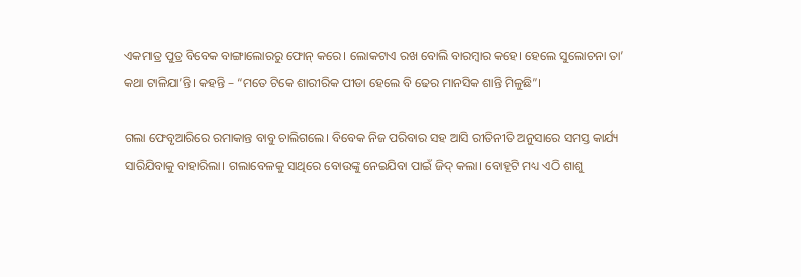ଏକମାତ୍ର ପୁତ୍ର ବିବେକ ବାଙ୍ଗାଲୋରରୁ ଫୋନ୍ କରେ। ଲୋକଟାଏ ରଖ ବୋଲି ବାରମ୍ବାର କହେ। ହେଲେ ସୁଲୋଚନା ତା’ କଥା ଟାଳିଯା’ନ୍ତି। କହନ୍ତି – “ମତେ ଟିକେ ଶାରୀରିକ ପୀଡା ହେଲେ ବି ଢେର ମାନସିକ ଶାନ୍ତି ମିଳୁଛି”।

ଗଲା ଫେବୃଆରିରେ ରମାକାନ୍ତ ବାବୁ ଚାଲିଗଲେ। ବିବେକ ନିଜ ପରିବାର ସହ ଆସି ରୀତିନୀତି ଅନୁସାରେ ସମସ୍ତ କାର୍ଯ୍ୟ ସାରିଯିବାକୁ ବାହାରିଲା। ଗଲାବେଳକୁ ସାଥିରେ ବୋଉଙ୍କୁ ନେଇଯିବା ପାଇଁ ଜିଦ୍ କଲା। ବୋହୂଟି ମଧ୍ୟ ଏଠି ଶାଶୁ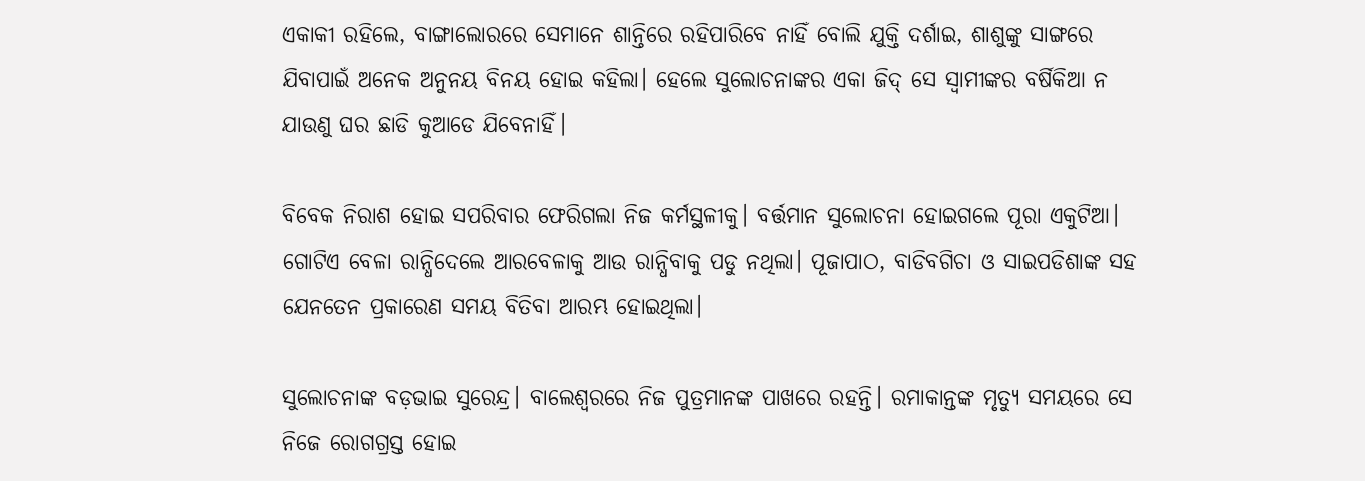ଏକାକୀ ରହିଲେ, ବାଙ୍ଗାଲୋରରେ ସେମାନେ ଶାନ୍ତିରେ ରହିପାରିବେ ନାହିଁ ବୋଲି ଯୁକ୍ତି ଦର୍ଶାଇ, ଶାଶୁଙ୍କୁ ସାଙ୍ଗରେ ଯିବାପାଇଁ ଅନେକ ଅନୁନୟ ବିନୟ ହୋଇ କହିଲା। ହେଲେ ସୁଲୋଚନାଙ୍କର ଏକା ଜିଦ୍ ସେ ସ୍ୱାମୀଙ୍କର ବର୍ଷିକିଆ ନ ଯାଉଣୁ ଘର ଛାଡି କୁଆଡେ ଯିବେନାହିଁ।

ବିବେକ ନିରାଶ ହୋଇ ସପରିବାର ଫେରିଗଲା ନିଜ କର୍ମସ୍ଥଳୀକୁ। ବର୍ତ୍ତମାନ ସୁଲୋଚନା ହୋଇଗଲେ ପୂରା ଏକୁଟିଆ। ଗୋଟିଏ ବେଳା ରାନ୍ଧିଦେଲେ ଆରବେଳାକୁ ଆଉ ରାନ୍ଧିବାକୁ ପଡୁ ନଥିଲା। ପୂଜାପାଠ, ବାଡିବଗିଚା ଓ ସାଇପଡିଶାଙ୍କ ସହ ଯେନତେନ ପ୍ରକାରେଣ ସମୟ ବିତିବା ଆରମ୍ଭ ହୋଇଥିଲା।

ସୁଲୋଚନାଙ୍କ ବଡ଼ଭାଇ ସୁରେନ୍ଦ୍ର। ବାଲେଶ୍ୱରରେ ନିଜ ପୁତ୍ରମାନଙ୍କ ପାଖରେ ରହନ୍ତି। ରମାକାନ୍ତଙ୍କ ମୃତ୍ୟୁ ସମୟରେ ସେ ନିଜେ ରୋଗଗ୍ରସ୍ତ ହୋଇ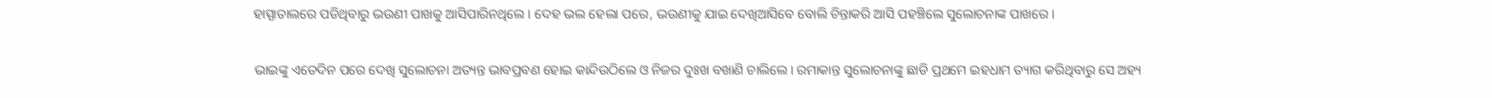ହାସ୍ପାତାଲରେ ପଡିଥିବାରୁ ଭଉଣୀ ପାଖକୁ ଆସିପାରିନଥିଲେ। ଦେହ ଭଲ ହେଲା ପରେ, ଭଉଣୀକୁ ଯାଇ ଦେଖିଆସିବେ ବୋଲି ଚିନ୍ତାକରି ଆସି ପହଞ୍ଚିଲେ ସୁଲୋଚନାଙ୍କ ପାଖରେ।

ଭାଇଙ୍କୁ ଏତେଦିନ ପରେ ଦେଖି ସୁଲୋଚନା ଅତ୍ୟନ୍ତ ଭାବପ୍ରବଣ ହୋଇ କାନ୍ଦିଉଠିଲେ ଓ ନିଜର ଦୁଃଖ ବଖାଣି ଚାଲିଲେ। ରମାକାନ୍ତ ସୁଲୋଚନାଙ୍କୁ ଛାଡି ପ୍ରଥମେ ଇହଧାମ ତ୍ୟାଗ କରିଥିବାରୁ ସେ ଅହ୍ୟ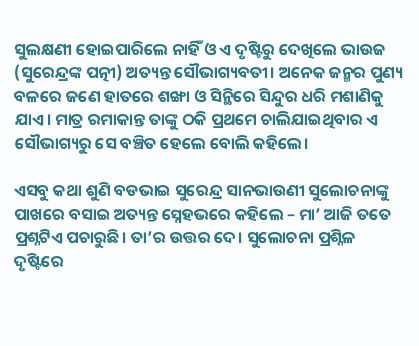ସୁଲକ୍ଷଣୀ ହୋଇପାରିଲେ ନାହିଁ ଓ ଏ ଦୃଷ୍ଟିରୁ ଦେଖିଲେ ଭାଉଜ (ସୁରେନ୍ଦ୍ରଙ୍କ ପତ୍ନୀ) ଅତ୍ୟନ୍ତ ସୌଭାଗ୍ୟବତୀ। ଅନେକ ଜନ୍ମର ପୁଣ୍ୟ ବଳରେ ଜଣେ ହାତରେ ଶଙ୍ଖା ଓ ସିନ୍ଥିରେ ସିନ୍ଦୁର ଧରି ମଶାଣିକୁ ଯାଏ। ମାତ୍ର ରମାକାନ୍ତ ତାଙ୍କୁ ଠକି ପ୍ରଥମେ ଚାଲିଯାଇଥିବାର ଏ ସୌଭାଗ୍ୟରୁ ସେ ବଞ୍ଚିତ ହେଲେ ବୋଲି କହିଲେ।

ଏସବୁ କଥା ଶୁଣି ବଡଭାଇ ସୁରେନ୍ଦ୍ର ସାନଭାଉଣୀ ସୁଲୋଚନାଙ୍କୁ ପାଖରେ ବସାଇ ଅତ୍ୟନ୍ତ ସ୍ନେହଭରେ କହିଲେ – ମା’ ଆଜି ତତେ ପ୍ରଶ୍ନଟିଏ ପଚାରୁଛି। ତା’ର ଉତ୍ତର ଦେ। ସୁଲୋଚନା ପ୍ରଶ୍ନିଳ ଦୃଷ୍ଟିରେ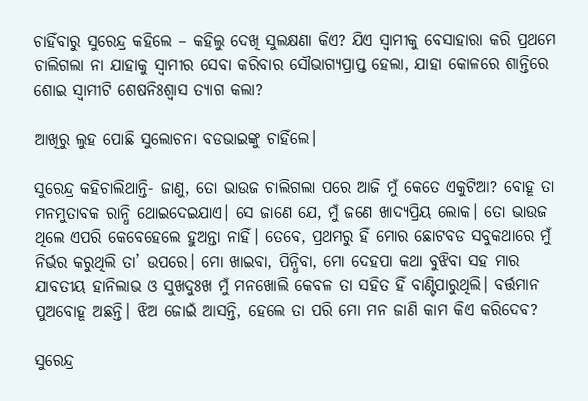ଚାହିଁବାରୁ ସୁରେନ୍ଦ୍ର କହିଲେ – କହିଲୁ ଦେଖି ସୁଲକ୍ଷଣା କିଏ? ଯିଏ ସ୍ୱାମୀକୁ ବେସାହାରା କରି ପ୍ରଥମେ ଚାଲିଗଲା ନା ଯାହାକୁ ସ୍ୱାମୀର ସେବା କରିବାର ସୌଭାଗ୍ୟପ୍ରାପ୍ତ ହେଲା, ଯାହା କୋଳରେ ଶାନ୍ତିରେ ଶୋଇ ସ୍ୱାମୀଟି ଶେଷନିଃଶ୍ୱାସ ତ୍ୟାଗ କଲା?

ଆଖିରୁ ଲୁହ ପୋଛି ସୁଲୋଚନା ବଡଭାଇଙ୍କୁ ଚାହିଁଲେ।

ସୁରେନ୍ଦ୍ର କହିଚାଲିଥାନ୍ତି- ଜାଣୁ, ତୋ ଭାଉଜ ଚାଲିଗଲା ପରେ ଆଜି ମୁଁ କେତେ ଏକୁଟିଆ? ବୋହୂ ତା ମନମୁତାବକ ରାନ୍ଧି ଥୋଇଦେଇଯାଏ। ସେ ଜାଣେ ଯେ, ମୁଁ ଜଣେ ଖାଦ୍ୟପ୍ରିୟ ଲୋକ। ତୋ ଭାଉଜ ଥିଲେ ଏପରି କେବେହେଲେ ହୁଅନ୍ତା ନାହିଁ। ତେବେ, ପ୍ରଥମରୁ ହିଁ ମୋର ଛୋଟବଡ ସବୁକଥାରେ ମୁଁ ନିର୍ଭର କରୁଥିଲି ତା’ ଉପରେ। ମୋ ଖାଇବା, ପିନ୍ଧିବା, ମୋ ଦେହପା କଥା ବୁଝିବା ସହ ମାର ଯାବତୀୟ ହାନିଲାଭ ଓ ସୁଖଦୁଃଖ ମୁଁ ମନଖୋଲି କେବଳ ତା ସହିତ ହିଁ ବାଣ୍ଟିପାରୁଥିଲି। ବର୍ତ୍ତମାନ ପୁଅବୋହୂ ଅଛନ୍ତି। ଝିଅ ଜୋଇଁ ଆସନ୍ତି, ହେଲେ ତା ପରି ମୋ ମନ ଜାଣି କାମ କିଏ କରିଦେବ?

ସୁରେନ୍ଦ୍ର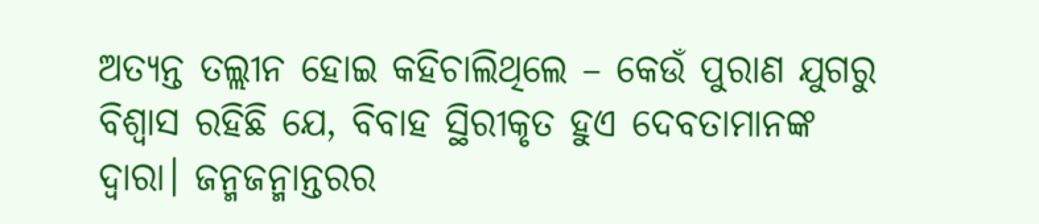ଅତ୍ୟନ୍ତ ତଲ୍ଲୀନ ହୋଇ କହିଚାଲିଥିଲେ – କେଉଁ ପୁରାଣ ଯୁଗରୁ ବିଶ୍ୱାସ ରହିଛି ଯେ, ବିବାହ ସ୍ଥିରୀକୃତ ହୁଏ ଦେବତାମାନଙ୍କ ଦ୍ୱାରା। ଜନ୍ମଜନ୍ମାନ୍ତରର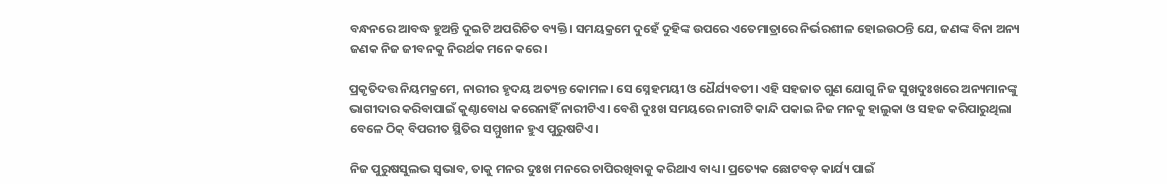ବନ୍ଧନରେ ଆବଦ୍ଧ ହୁଅନ୍ତି ଦୁଇଟି ଅପରିଚିତ ବ୍ୟକ୍ତି। ସମୟକ୍ରମେ ଦୁହେଁ ଦୁହିଙ୍କ ଉପରେ ଏତେମାତ୍ରାରେ ନିର୍ଭରଶୀଳ ହୋଇଉଠନ୍ତି ଯେ, ଜଣଙ୍କ ବିନା ଅନ୍ୟ ଜଣକ ନିଜ ଜୀବନକୁ ନିରର୍ଥକ ମନେ କରେ।

ପ୍ରକୃତିଦତ୍ତ ନିୟମକ୍ରମେ, ନାରୀର ହୃଦୟ ଅତ୍ୟନ୍ତ କୋମଳ। ସେ ସ୍ନେହମୟୀ ଓ ଧୈର୍ଯ୍ୟବତୀ। ଏହି ସହଜାତ ଗୁଣ ଯୋଗୁ ନିଜ ସୁଖଦୁଃଖରେ ଅନ୍ୟମାନଙ୍କୁ ଭାଗୀଦାର କରିବାପାଇଁ କୁଣ୍ଠାବୋଧ କରେନାହିଁ ନାରୀଟିଏ। ବେଶି ଦୁଃଖ ସମୟରେ ନାରୀଟି କାନ୍ଦି ପକାଇ ନିଜ ମନକୁ ହାଲୁକା ଓ ସହଜ କରିପାରୁଥିଲା ବେଳେ ଠିକ୍ ବିପରୀତ ସ୍ଥିତିର ସମ୍ମୁଖୀନ ହୁଏ ପୁରୁଷଟିଏ।

ନିଜ ପୁରୁଷସୁଲଭ ସ୍ୱଭାବ, ତାକୁ ମନର ଦୁଃଖ ମନରେ ଚାପିରଖିବାକୁ କରିଥାଏ ବାଧ୍ୟ। ପ୍ରତ୍ୟେକ ଛୋଟବଡ଼ କାର୍ଯ୍ୟ ପାଇଁ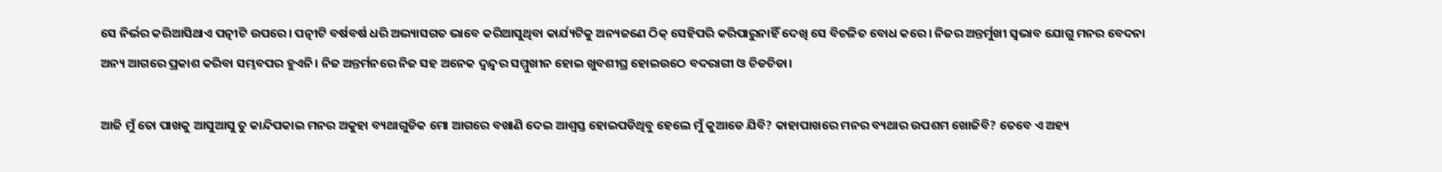ସେ ନିର୍ଭର କରିଆସିଥାଏ ପତ୍ନୀଟି ଉପରେ। ପତ୍ନୀଟି ବର୍ଷବର୍ଷ ଧରି ଅଭ୍ୟାସଗତ ଭାବେ କରିଆସୁଥିବା କାର୍ଯ୍ୟଟିକୁ ଅନ୍ୟଜଣେ ଠିକ୍ ସେହିପରି କରିପାରୁନାହିଁ ଦେଖି ସେ ବିଚଳିତ ବୋଧ କରେ। ନିଜର ଅନ୍ତର୍ମୁଖୀ ସ୍ୱଭାବ ଯୋଗୁ ମନର ବେଦନା ଅନ୍ୟ ଆଗରେ ପ୍ରକାଶ କରିବା ସମ୍ଭବପର ହୁଏନି। ନିଜ ଅନ୍ତର୍ମନରେ ନିଜ ସହ ଅନେକ ଦ୍ୱନ୍ଦ୍ୱର ସମ୍ମୁଖୀନ ହୋଇ ଖୁବଶୀଘ୍ର ହୋଇଉଠେ ବଦରାଗୀ ଓ ଚିଡଚିଡା।

ଆଜି ମୁଁ ତୋ ପାଖକୁ ଆସୁଆସୁ ତୁ କାନ୍ଦିପକାଇ ମନର ଅକୁହା ବ୍ୟଥାଗୁଡିକ ମୋ ଆଗରେ ବଖାଣି ଦେଇ ଆଶ୍ୱସ୍ତ ହୋଇପଡିଥିବୁ ହେଲେ ମୁଁ କୁଆଡେ ଯିବି? କାହାପାଖରେ ମନର ବ୍ୟଥାର ଉପଶମ ଖୋଜିବି? ତେବେ ଏ ଅହ୍ୟ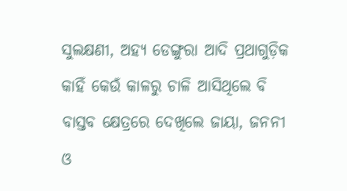ସୁଲକ୍ଷଣୀ, ଅହ୍ୟ ଡେଙ୍ଗୁରା ଆଦି ପ୍ରଥାଗୁଡ଼ିକ କାହିଁ କେଉଁ କାଳରୁ ଚାଳି ଆସିଥିଲେ ବି ବାସ୍ତବ କ୍ଷେତ୍ରରେ ଦେଖିଲେ ଜାୟା, ଜନନୀ ଓ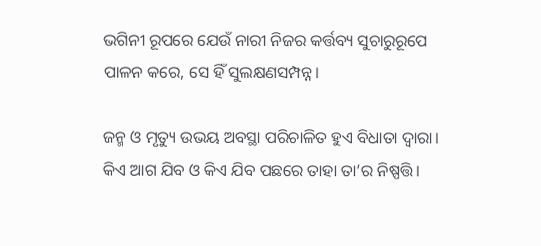ଭଗିନୀ ରୂପରେ ଯେଉଁ ନାରୀ ନିଜର କର୍ତ୍ତବ୍ୟ ସୁଚାରୁରୂପେ ପାଳନ କରେ, ସେ ହିଁ ସୁଲକ୍ଷଣସମ୍ପନ୍ନ।

ଜନ୍ମ ଓ ମୃତ୍ୟୁ ଉଭୟ ଅବସ୍ଥା ପରିଚାଳିତ ହୁଏ ବିଧାତା ଦ୍ୱାରା। କିଏ ଆଗ ଯିବ ଓ କିଏ ଯିବ ପଛରେ ତାହା ତା’ର ନିଷ୍ପତ୍ତି।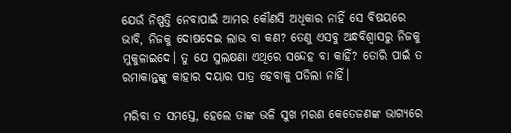ଯେଉଁ ନିଷ୍ପତ୍ତି ନେବାପାଇଁ ଆମର କୌଣସି ଅଧିକାର ନାହିଁ ସେ ବିଷୟରେ ଭାବି, ନିଜକୁ ଦୋଷଦେଇ ଲାଭ ବା କଣ? ତେଣୁ ଏସବୁ ଅନ୍ଧବିଶ୍ୱାସରୁ ନିଜକୁ ମୁକୁଳାଇଦେ। ତୁ ଯେ ସୁଲକ୍ଷଣା ଏଥିରେ ସନ୍ଦେହ ବା କାହିଁ? ତୋରି ପାଇଁ ତ ରମାକାନ୍ତଙ୍କୁ କାହାର ଦୟାର ପାତ୍ର ହେବାକୁ ପଡିଲା ନାହିଁ।

ମରିବା ତ ସମସ୍ତେ, ହେଲେ ତାଙ୍କ ଭଳି ସୁଖ ମରଣ କେତେଜଣଙ୍କ ଭାଗ୍ୟରେ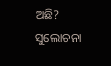ଅଛି? ସୁଲୋଚନା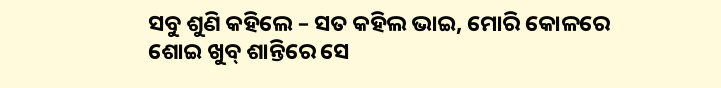ସବୁ ଶୁଣି କହିଲେ – ସତ କହିଲ ଭାଇ, ମୋରି କୋଳରେ ଶୋଇ ଖୁବ୍ ଶାନ୍ତିରେ ସେ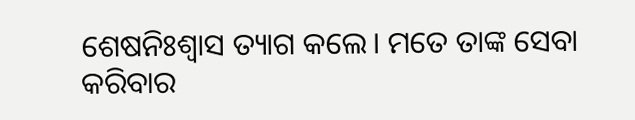ଶେଷନିଃଶ୍ୱାସ ତ୍ୟାଗ କଲେ। ମତେ ତାଙ୍କ ସେବା କରିବାର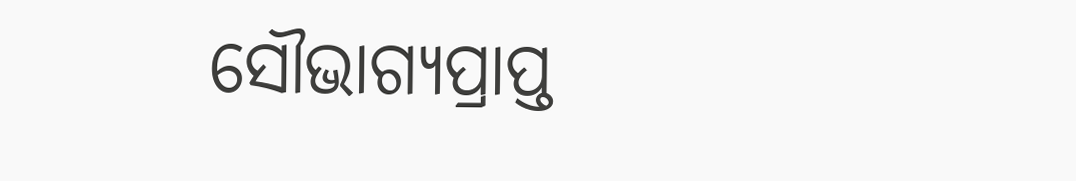ସୌଭାଗ୍ୟପ୍ରାପ୍ତ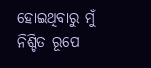ହୋଇଥିବାରୁ ମୁଁ ନିଶ୍ଚିତ ରୂପେ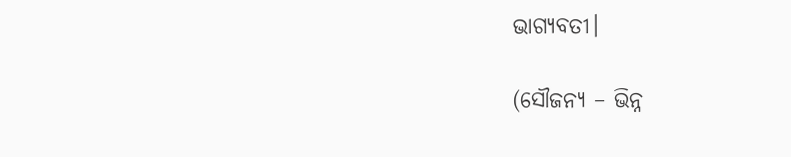ଭାଗ୍ୟବତୀ।

(ସୌଜନ୍ୟ – ଭିନ୍ନ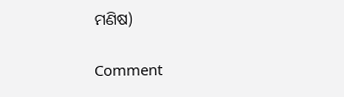ମଣିଷ)

Comment